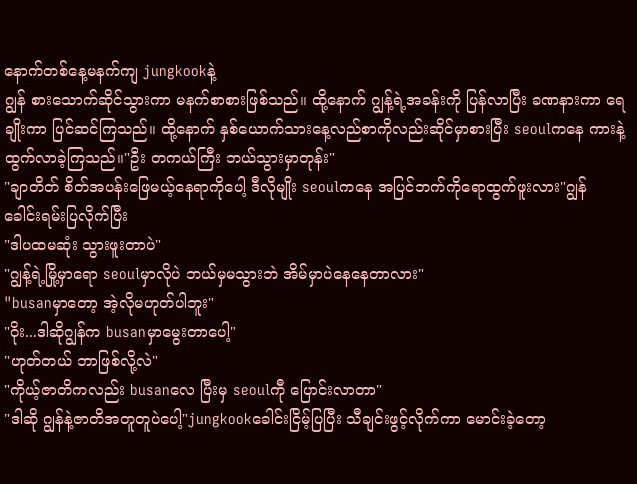နောက်တစ်နေ့မနက်ကျ jungkookနဲ့
ဂျွန် စားသောက်ဆိုင်သွားကာ မနက်စာစားဖြစ်သည်။ ထို့နောက် ဂျွန့်ရဲ့အခန်းကို ပြန်လာပြီး ခဏနားကာ ရေချိုးကာ ပြင်ဆင်ကြသည်။ ထို့နောက် နှစ်ယောက်သားနေ့လည်စာကိုလည်းဆိုင်မှာစားပြီး seoulကနေ ကားနဲ့ထွက်လာခဲ့ကြသည်။"ဦး တကယ်ကြီး ဘယ်သွားမှာတုန်း"
"ချာတိတ် စိတ်အပန်းဖြေမယ့်နေရာကိုပေါ့ ဒီလိုမျိုး seoulကနေ အပြင်ဘက်ကိုရောထွက်ဖူးလား"ဂျွန် ခေါင်းရမ်းပြလိုက်ပြီး
"ဒါပထမဆုံး သွားဖူးတာပဲ"
"ဂျွန့်ရဲ့မြို့မှာရော seoulမှာလိုပဲ ဘယ်မှမသွားဘဲ အိမ်မှာပဲနေနေတာလား"
"busanမှာတော့ အဲ့လိုမဟုတ်ပါဘူး"
"ဝိုး...ဒါဆိုဂျွန်က busanမှာမွေးတာပေါ့"
"ဟုတ်တယ် ဘာဖြစ်လို့လဲ"
"ကိုယ့်ဇာတိကလည်း busanလေ ပြီးမှ seoulကီု ပြောင်းလာတာ"
"ဒါဆို ဂျွန်နဲ့ဇာတိအတူတူပဲပေါ့"jungkookခေါင်းငြိမ့်ပြပြီး သီချင်းဖွင့်လိုက်ကာ မောင်းခဲ့တော့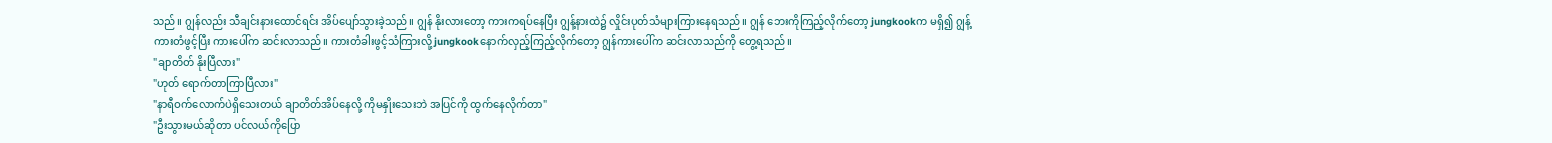သည်။ ဂျွန်လည်း သီချင်းနားထောင်ရင်း အိပ်ပျော်သွားခဲ့သည်။ ဂျွန် နိုးလားတော့ ကားကရပ်နေပြီး ဂျွန့်နားထဲ၌ လှိုင်းပုတ်သံများကြားနေရသည်။ ဂျွန် ဘေးကိုကြည့်လိုက်တော့ jungkookက မရှိ၍ ဂျွန့်ကားတံဖွင့်ပြီး ကားပေါ်က ဆင်းလာသည်။ ကားတံခါးဖွင့်သံကြားလို့ jungkookနောက်လှည့်ကြည့်လိုက်တော့ ဂျွန်ကားပေါ်က ဆင်းလာသည်ကို တွေ့ရသည်။
"ချာတိတ် နိုးပြီလား"
"ဟုတ် ရောက်တာကြာပြီလား"
"နာရီဝက်လောက်ပဲရှိသေးတယ် ချာတိတ်အိပ်နေလို့ ကိုမနှိုးသေးဘဲ အပြင်ကို ထွက်နေလိုက်တာ"
"ဦးသွားမယ်ဆိုတာ ပင်လယ်ကိုပြော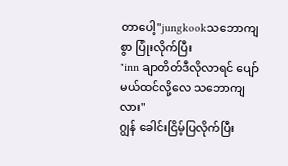တာပေါ့"jungkookသဘောကျစွာ ပြုံးလိုက်ပြီး
"inn ချာတိတ်ဒီလိုလာရင် ပျော်မယ်ထင်လို့လေ သဘောကျလား"
ဂျွန် ခေါင်းငြိမ့်ပြလိုက်ပြီး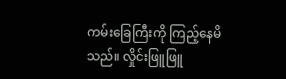ကမ်းခြေကြီးကို ကြည့်နေမိသည်။ လှိုင်းဖြူဖြူ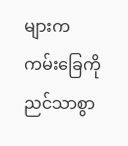များက ကမ်းခြေကို ညင်သာစွာ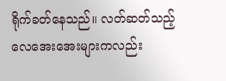ရိုက်ခတ်နေသည်။ လတ်ဆတ်သည့် လေအေးအေးများကလည်း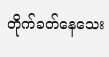တိုက်ခတ်နေသေး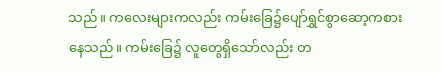သည်။ ကလေးများကလည်း ကမ်းခြေ၌ပျော်ရွှင်စွာဆော့ကစားနေသည်။ ကမ်းခြေ၌ လူတွေရှိသော်လည်း တ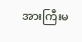အားကြီးမ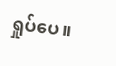ရှုပ်ပေ။